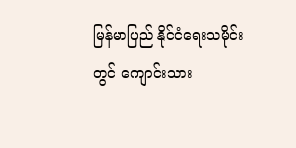မြန်မာပြည် နိုင်ငံရေးသမိုင်းတွင် ကျောင်းသား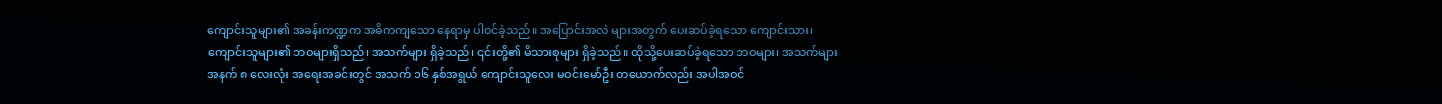ကျောင်းသူများ၏ အခန်းကဏ္ဍက အဓိကကျသော နေရာမှ ပါဝင်ခဲ့သည်။ အပြောင်းအလဲ များအတွက် ပေးဆပ်ခဲ့ရသော ကျောင်းသား၊ ကျောင်းသူများ၏ ဘဝများရှိသည်၊ အသက်များ ရှိခဲ့သည်၊ ၎င်းတို့၏ မိသားစုများ ရှိခဲ့သည်။ ထိုသို့ပေးဆပ်ခဲ့ရသော ဘဝများ၊ အသက်များအနက် ၈ လေးလုံး အရေးအခင်းတွင် အသက် ၁၆ နှစ်အရွယ် ကျောင်းသူလေး မဝင်းမော်ဦး တယောက်လည်း အပါအဝင်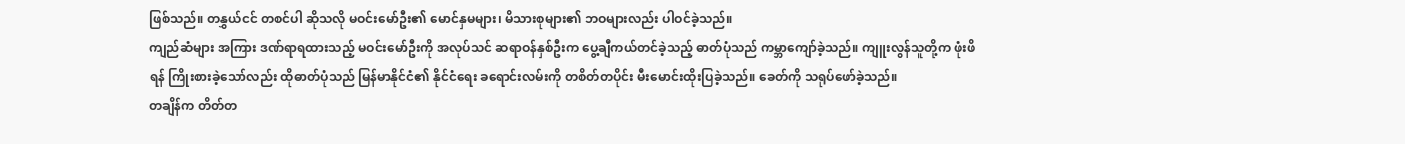ဖြစ်သည်။ တနွှယ်ငင် တစင်ပါ ဆိုသလို မဝင်းမော်ဦး၏ မောင်နှမများ၊ မိသားစုများ၏ ဘဝများလည်း ပါဝင်ခဲ့သည်။
ကျည်ဆံများ အကြား ဒဏ်ရာရထားသည့် မဝင်းမော်ဦးကို အလုပ်သင် ဆရာဝန်နှစ်ဦးက ပွေ့ချီကယ်တင်ခဲ့သည့် ဓာတ်ပုံသည် ကမ္ဘာကျော်ခဲ့သည်။ ကျူးလွန်သူတို့က ဖုံးဖိရန် ကြိုးစားခဲ့သော်လည်း ထိုဓာတ်ပုံသည် မြန်မာနိုင်ငံ၏ နိုင်ငံရေး ခရောင်းလမ်းကို တစိတ်တပိုင်း မီးမောင်းထိုးပြခဲ့သည်။ ခေတ်ကို သရုပ်ဖော်ခဲ့သည်။
တချိန်က တိတ်တ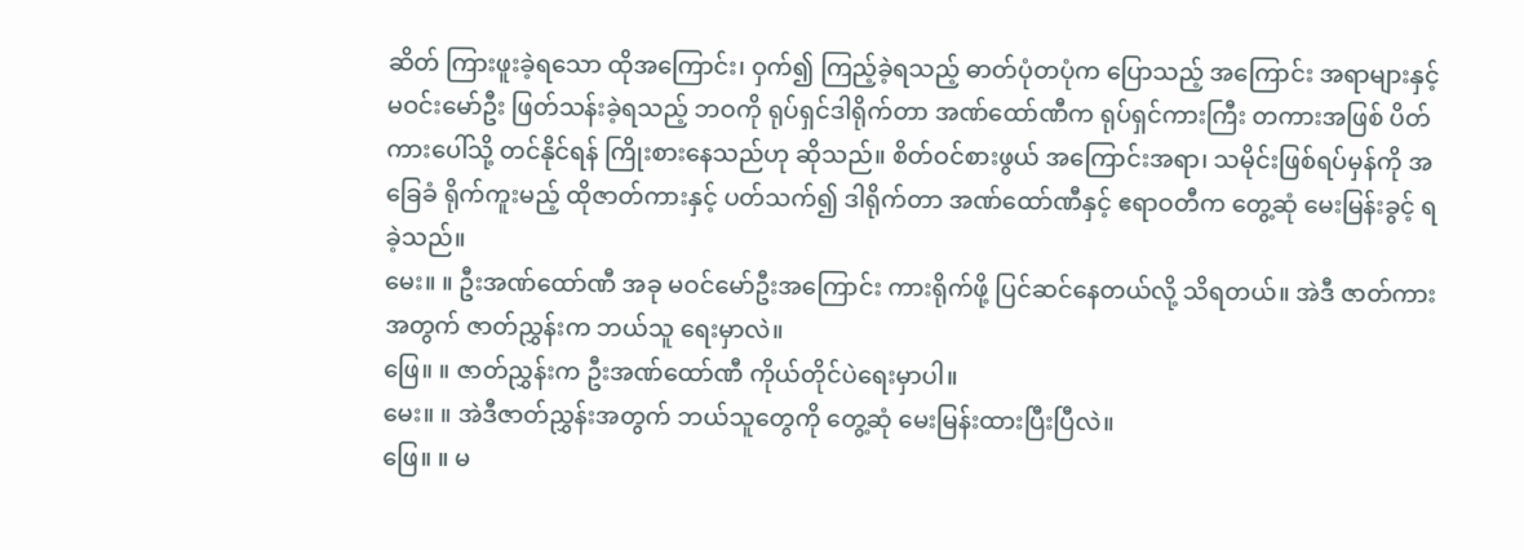ဆိတ် ကြားဖူးခဲ့ရသော ထိုအကြောင်း၊ ဝှက်၍ ကြည့်ခဲ့ရသည့် ဓာတ်ပုံတပုံက ပြောသည့် အကြောင်း အရာများနှင့် မဝင်းမော်ဦး ဖြတ်သန်းခဲ့ရသည့် ဘဝကို ရုပ်ရှင်ဒါရိုက်တာ အဏ်ထော်ဏီက ရုပ်ရှင်ကားကြီး တကားအဖြစ် ပိတ်ကားပေါ်သို့ တင်နိုင်ရန် ကြိုးစားနေသည်ဟု ဆိုသည်။ စိတ်ဝင်စားဖွယ် အကြောင်းအရာ၊ သမိုင်းဖြစ်ရပ်မှန်ကို အခြေခံ ရိုက်ကူးမည့် ထိုဇာတ်ကားနှင့် ပတ်သက်၍ ဒါရိုက်တာ အဏ်ထော်ဏီနှင့် ဧရာဝတီက တွေ့ဆုံ မေးမြန်းခွင့် ရခဲ့သည်။
မေး။ ။ ဦးအဏ်ထော်ဏီ အခု မဝင်မော်ဦးအကြောင်း ကားရိုက်ဖို့ ပြင်ဆင်နေတယ်လို့ သိရတယ်။ အဲဒီ ဇာတ်ကားအတွက် ဇာတ်ညွှန်းက ဘယ်သူ ရေးမှာလဲ။
ဖြေ။ ။ ဇာတ်ညွှန်းက ဦးအဏ်ထော်ဏီ ကိုယ်တိုင်ပဲရေးမှာပါ။
မေး။ ။ အဲဒီဇာတ်ညွှန်းအတွက် ဘယ်သူတွေကို တွေ့ဆုံ မေးမြန်းထားပြီးပြီလဲ။
ဖြေ။ ။ မ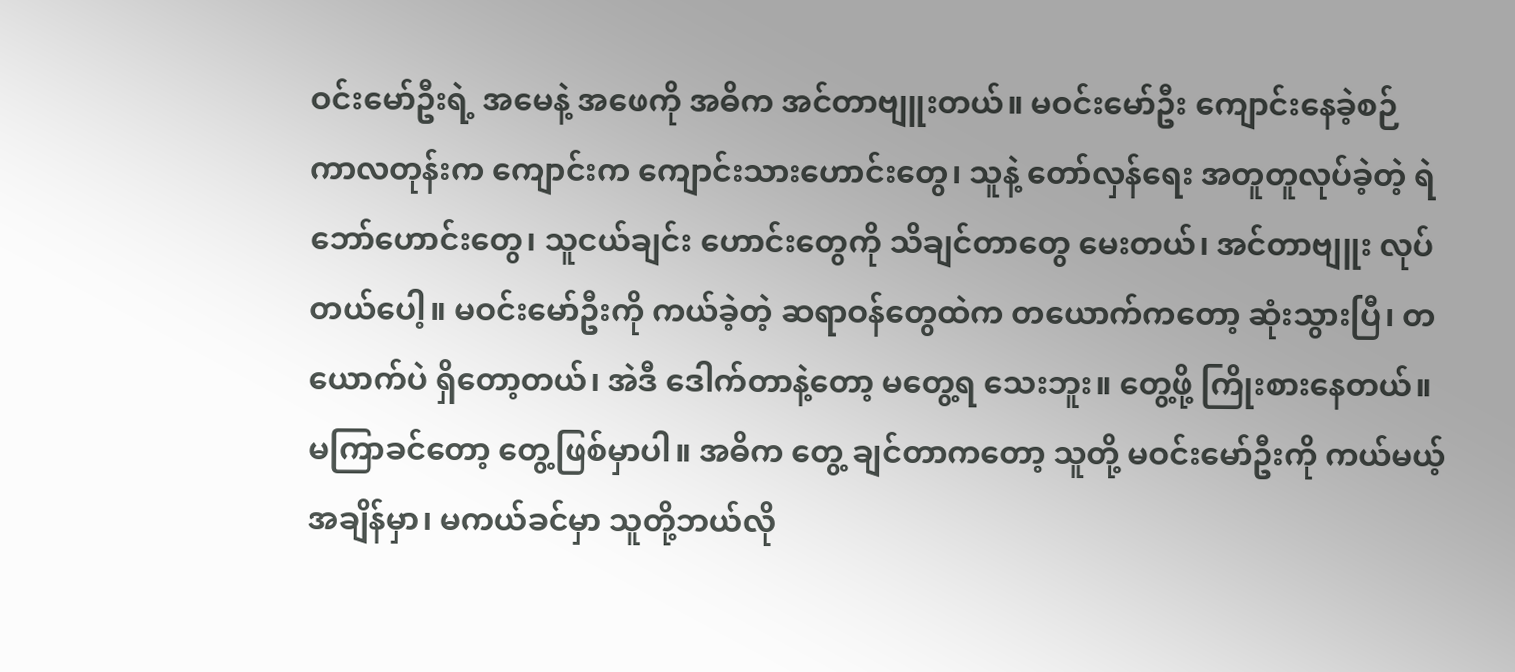ဝင်းမော်ဦးရဲ့ အမေနဲ့ အဖေကို အဓိက အင်တာဗျူးတယ်။ မဝင်းမော်ဦး ကျောင်းနေခဲ့စဉ် ကာလတုန်းက ကျောင်းက ကျောင်းသားဟောင်းတွေ၊ သူနဲ့ တော်လှန်ရေး အတူတူလုပ်ခဲ့တဲ့ ရဲဘော်ဟောင်းတွေ၊ သူငယ်ချင်း ဟောင်းတွေကို သိချင်တာတွေ မေးတယ်၊ အင်တာဗျူး လုပ်တယ်ပေါ့။ မဝင်းမော်ဦးကို ကယ်ခဲ့တဲ့ ဆရာဝန်တွေထဲက တယောက်ကတော့ ဆုံးသွားပြီ၊ တယောက်ပဲ ရှိတော့တယ်၊ အဲဒီ ဒေါက်တာနဲ့တော့ မတွေ့ရ သေးဘူး။ တွေ့ဖို့ ကြိုးစားနေတယ်။ မကြာခင်တော့ တွေ့ဖြစ်မှာပါ။ အဓိက တွေ့ ချင်တာကတော့ သူတို့ မဝင်းမော်ဦးကို ကယ်မယ့် အချိန်မှာ၊ မကယ်ခင်မှာ သူတို့ဘယ်လို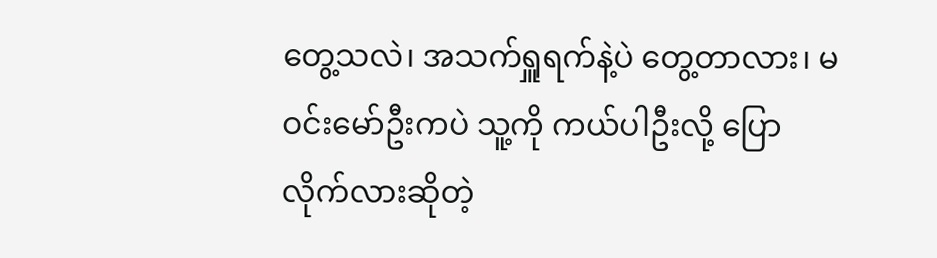တွေ့သလဲ၊ အသက်ရှူရက်နဲ့ပဲ တွေ့တာလား၊ မဝင်းမော်ဦးကပဲ သူ့ကို ကယ်ပါဦးလို့ ပြောလိုက်လားဆိုတဲ့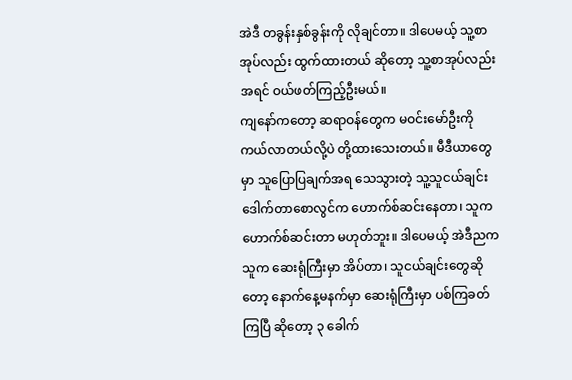အဲဒီ တခွန်းနှစ်ခွန်းကို လိုချင်တာ။ ဒါပေမယ့် သူ့စာအုပ်လည်း ထွက်ထားတယ် ဆိုတော့ သူ့စာအုပ်လည်း အရင် ဝယ်ဖတ်ကြည့်ဦးမယ်။
ကျနော်ကတော့ ဆရာဝန်တွေက မဝင်းမော်ဦးကို ကယ်လာတယ်လို့ပဲ တို့ထားသေးတယ်။ မီဒီယာတွေမှာ သူပြောပြချက်အရ သေသွားတဲ့ သူ့သူငယ်ချင်း ဒေါက်တာစောလွင်က ဟောက်စ်ဆင်းနေတာ၊ သူက ဟောက်စ်ဆင်းတာ မဟုတ်ဘူး။ ဒါပေမယ့် အဲဒီညက သူက ဆေးရုံကြီးမှာ အိပ်တာ၊ သူငယ်ချင်းတွေဆိုတော့ နောက်နေ့မနက်မှာ ဆေးရုံကြီးမှာ ပစ်ကြခတ်ကြပြီ ဆိုတော့ ၃ ခေါက်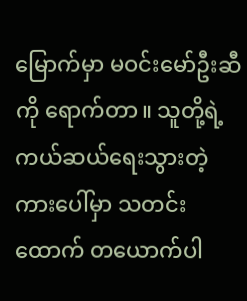မြောက်မှာ မဝင်းမော်ဦးဆီကို ရောက်တာ။ သူတို့ရဲ့ ကယ်ဆယ်ရေးသွားတဲ့ ကားပေါ်မှာ သတင်းထောက် တယောက်ပါ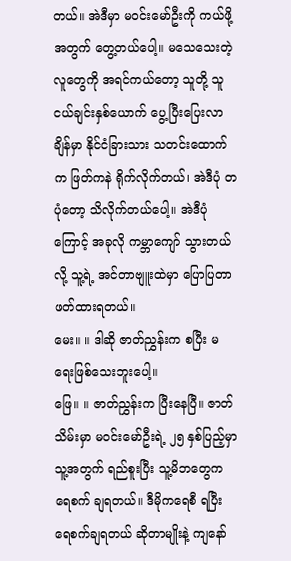တယ်။ အဲဒီမှာ မဝင်းမော်ဦးကို ကယ်ဖို့အတွက် တွေ့တယ်ပေါ့။ မသေသေးတဲ့ လူတွေကို အရင်ကယ်တော့ သူတို့ သူငယ်ချင်းနှစ်ယောက် ပွေ့ပြီးပြေးလာ ချိန်မှာ နိုင်ငံခြားသား သတင်းထောက်က ဖြတ်ကနဲ ရိုက်လိုက်တယ်၊ အဲဒီပုံ တပုံတော့ သိလိုက်တယ်ပေါ့။ အဲဒီပုံကြောင့် အခုလို ကမ္ဘာကျော် သွားတယ်လို့ သူ့ရဲ့ အင်တာဗျူးထဲမှာ ပြောပြတာ ဖတ်ထားရတယ်။
မေး။ ။ ဒါဆို ဇာတ်ညွှန်းက စပြီး မရေးဖြစ်သေးဘူးပေါ့။
ဖြေ။ ။ ဇာတ်ညွှန်းက ပြီးနေပြီ။ ဇာတ်သိမ်းမှာ မဝင်းမော်ဦးရဲ့ ၂၅ နှစ်ပြည့်မှာ သူ့အတွက် ရည်စူးပြီး သူ့မိဘတွေက ရေစက် ချရတယ်။ ဒီမိုကရေစီ ရပြီး ရေစက်ချရတယ် ဆိုတာမျိုးနဲ့ ကျနော်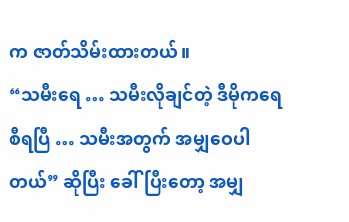က ဇာတ်သိမ်းထားတယ်။
“သမီးရေ … သမီးလိုချင်တဲ့ ဒီမိုကရေစီရပြီ … သမီးအတွက် အမျှဝေပါတယ်” ဆိုပြီး ခေါ်ပြီးတော့ အမျှ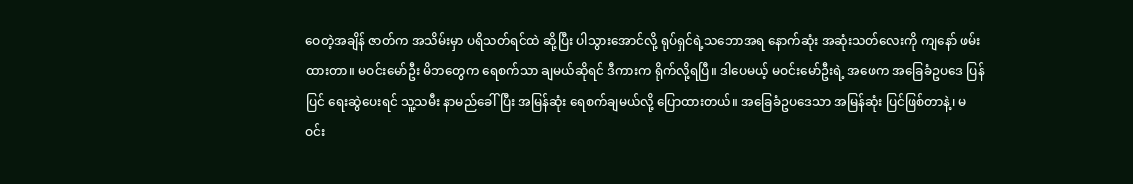ဝေတဲ့အချိန် ဇာတ်က အသိမ်းမှာ ပရိသတ်ရင်ထဲ ဆို့ပြီး ပါသွားအောင်လို့ ရုပ်ရှင်ရဲ့သဘောအရ နောက်ဆုံး အဆုံးသတ်လေးကို ကျနော် ဖမ်းထားတာ။ မဝင်းမော်ဦး မိဘတွေက ရေစက်သာ ချမယ်ဆိုရင် ဒီကားက ရိုက်လို့ရပြီ။ ဒါပေမယ့် မဝင်းမော်ဦးရဲ့ အဖေက အခြေခံဥပဒေ ပြန်ပြင် ရေးဆွဲပေးရင် သူ့သမီး နာမည်ခေါ်ပြီး အမြန်ဆုံး ရေစက်ချမယ်လို့ ပြောထားတယ်။ အခြေခံဥပဒေသာ အမြန်ဆုံး ပြင်ဖြစ်တာနဲ့၊ မဝင်း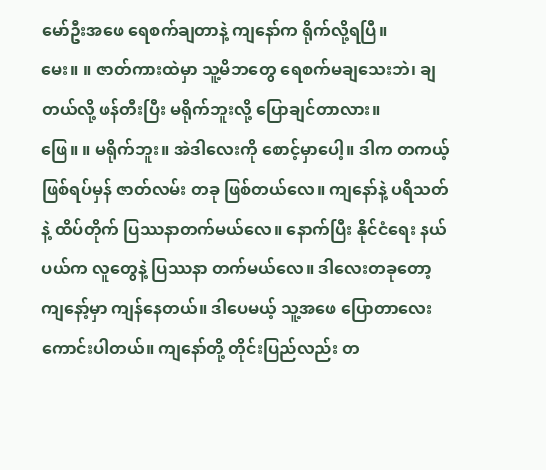မော်ဦးအဖေ ရေစက်ချတာနဲ့ ကျနော်က ရိုက်လို့ရပြီ။
မေး။ ။ ဇာတ်ကားထဲမှာ သူ့မိဘတွေ ရေစက်မချသေးဘဲ၊ ချတယ်လို့ ဖန်တီးပြီး မရိုက်ဘူးလို့ ပြောချင်တာလား။
ဖြေ။ ။ မရိုက်ဘူး။ အဲဒါလေးကို စောင့်မှာပေါ့။ ဒါက တကယ့်ဖြစ်ရပ်မှန် ဇာတ်လမ်း တခု ဖြစ်တယ်လေ။ ကျနော်နဲ့ ပရိသတ်နဲ့ ထိပ်တိုက် ပြဿနာတက်မယ်လေ။ နောက်ပြီး နိုင်ငံရေး နယ်ပယ်က လူတွေနဲ့ ပြဿနာ တက်မယ်လေ။ ဒါလေးတခုတော့ ကျနော့်မှာ ကျန်နေတယ်။ ဒါပေမယ့် သူ့အဖေ ပြောတာလေး ကောင်းပါတယ်။ ကျနော်တို့ တိုင်းပြည်လည်း တ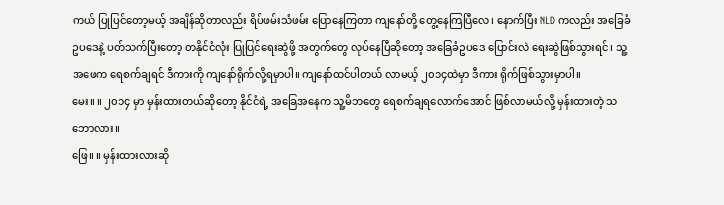ကယ် ပြုပြင်တော့မယ့် အချိန်ဆိုတာလည်း ရိပ်ဖမ်းသံဖမ်း ပြောနေကြတာ ကျနော်တို့ တွေ့နေကြပြီလေ၊ နောက်ပြီး NLD ကလည်း အခြေခံဥပဒေနဲ့ ပတ်သက်ပြီးတော့ တနိုင်ငံလုံး ပြုပြင်ရေးဆွဲဖို့ အတွက်တွေ လုပ်နေပြီဆိုတော့ အခြေခံဥပဒေ ပြောင်းလဲ ရေးဆွဲဖြစ်သွားရင်၊ သူ့အဖေက ရေစက်ချရင် ဒီကားကို ကျနော်ရိုက်လို့ရမှာပါ။ ကျနော်ထင်ပါတယ် လာမယ့် ၂၀၁၄ထဲမှာ ဒီကား ရိုက်ဖြစ်သွားမှာပါ။
မေး။ ။ ၂၀၁၄ မှာ မှန်းထားတယ်ဆိုတော့ နိုင်ငံရဲ့ အခြေအနေက သူ့မိဘတွေ ရေစက်ချရလောက်အောင် ဖြစ်လာမယ်လို့ မှန်းထားတဲ့ သဘောလား။
ဖြေ။ ။ မှန်းထားလားဆို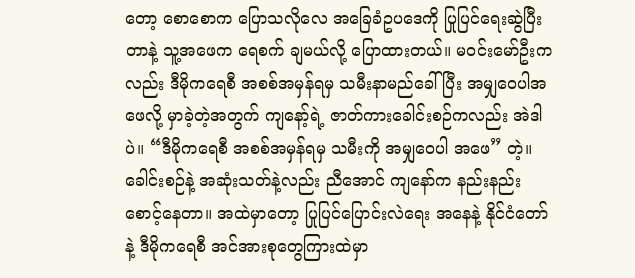တော့ စောစောက ပြောသလိုလေ အခြေခံဥပဒေကို ပြုပြင်ရေးဆွဲပြီးတာနဲ့ သူ့အဖေက ရေစက် ချမယ်လို့ ပြောထားတယ်။ မဝင်းမော်ဦးကလည်း ဒီမိုကရေစီ အစစ်အမှန်ရမှ သမီးနာမည်ခေါ်ပြီး အမျှဝေပါအဖေလို့ မှာခဲ့တဲ့အတွက် ကျနော့်ရဲ့ ဇာတ်ကားခေါင်းစဉ်ကလည်း အဲဒါပဲ။ “ဒီမိုကရေစီ အစစ်အမှန်ရမှ သမီးကို အမျှဝေပါ အဖေ” တဲ့။ ခေါင်းစဉ်နဲ့ အဆုံးသတ်နဲ့လည်း ညီအောင် ကျနော်က နည်းနည်းစောင့်နေတာ။ အထဲမှာတော့ ပြုပြင်ပြောင်းလဲရေး အနေနဲ့ နိုင်ငံတော်နဲ့ ဒီမိုကရေစီ အင်အားစုတွေကြားထဲမှာ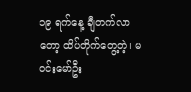၁၉ ရက်နေ့ ချီတက်လာတော့ ထိပ်တိုက်တွေ့တဲ့၊ မဝင်းမော်ဦး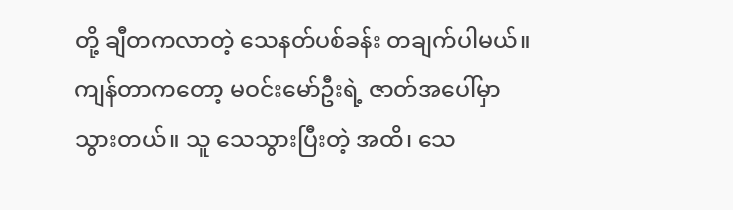တို့ ချီတကလာတဲ့ သေနတ်ပစ်ခန်း တချက်ပါမယ်။ ကျန်တာကတော့ မဝင်းမော်ဦးရဲ့ ဇာတ်အပေါ်မှာ သွားတယ်။ သူ သေသွားပြီးတဲ့ အထိ၊ သေ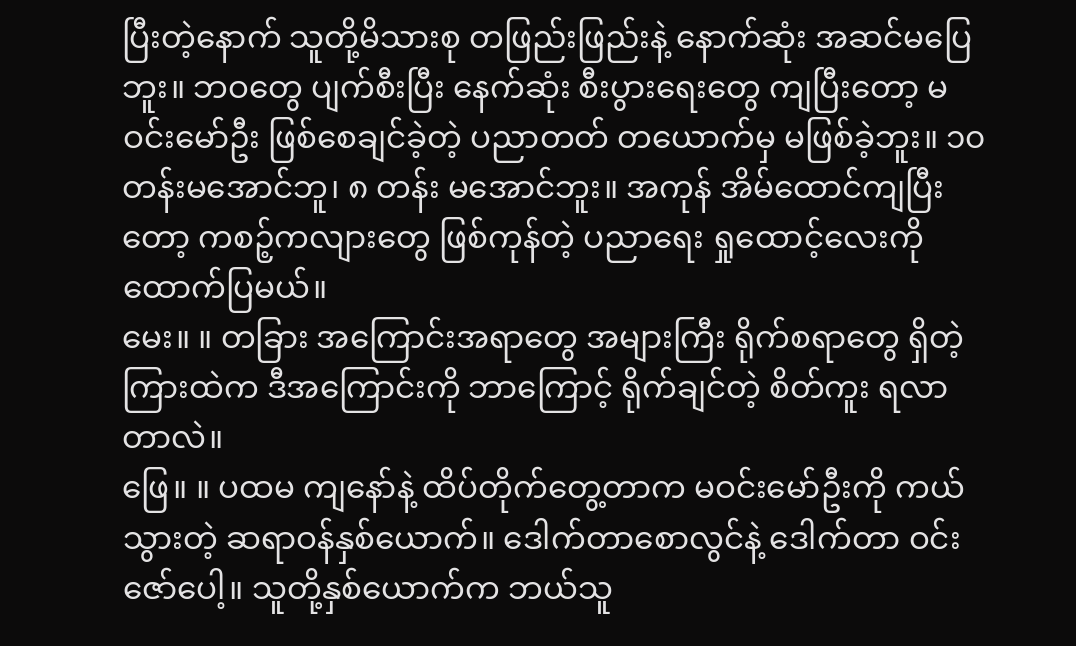ပြီးတဲ့နောက် သူတို့မိသားစု တဖြည်းဖြည်းနဲ့ နောက်ဆုံး အဆင်မပြေဘူး။ ဘဝတွေ ပျက်စီးပြီး နေက်ဆုံး စီးပွားရေးတွေ ကျပြီးတော့ မဝင်းမော်ဦး ဖြစ်စေချင်ခဲ့တဲ့ ပညာတတ် တယောက်မှ မဖြစ်ခဲ့ဘူး။ ၁၀ တန်းမအောင်ဘူ၊ ၈ တန်း မအောင်ဘူး။ အကုန် အိမ်ထောင်ကျပြီးတော့ ကစဉ့်ကလျားတွေ ဖြစ်ကုန်တဲ့ ပညာရေး ရှုထောင့်လေးကို ထောက်ပြမယ်။
မေး။ ။ တခြား အကြောင်းအရာတွေ အများကြီး ရိုက်စရာတွေ ရှိတဲ့ကြားထဲက ဒီအကြောင်းကို ဘာကြောင့် ရိုက်ချင်တဲ့ စိတ်ကူး ရလာတာလဲ။
ဖြေ။ ။ ပထမ ကျနော်နဲ့ ထိပ်တိုက်တွေ့တာက မဝင်းမော်ဦးကို ကယ်သွားတဲ့ ဆရာဝန်နှစ်ယောက်။ ဒေါက်တာစောလွင်နဲ့ ဒေါက်တာ ဝင်းဇော်ပေါ့။ သူတို့နှစ်ယောက်က ဘယ်သူ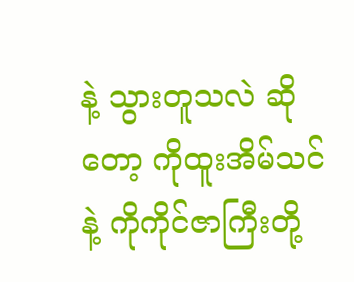နဲ့ သွားတူသလဲ ဆိုတော့ ကိုထူးအိမ်သင်နဲ့ ကိုကိုင်ဇာကြီးတို့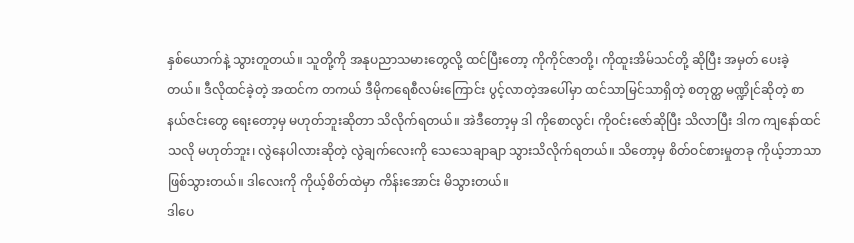နှစ်ယောက်နဲ့ သွားတူတယ်။ သူတို့ကို အနုပညာသမားတွေလို့ ထင်ပြီးတော့ ကိုကိုင်ဇာတို့၊ ကိုထူးအိမ်သင်တို့ ဆိုပြီး အမှတ် ပေးခဲ့တယ်။ ဒီလိုထင်ခဲ့တဲ့ အထင်က တကယ် ဒီမိုကရေစီလမ်းကြောင်း ပွင့်လာတဲ့အပေါ်မှာ ထင်သာမြင်သာရှိတဲ့ စတုတ္ထ မဏ္ဍိုင်ဆိုတဲ့ စာနယ်ဇင်းတွေ ရေးတော့မှ မဟုတ်ဘူးဆိုတာ သိလိုက်ရတယ်။ အဲဒီတော့မှ ဒါ ကိုစောလွင်၊ ကိုဝင်းဇော်ဆိုပြီး သိလာပြီး ဒါက ကျနော်ထင်သလို မဟုတ်ဘူး၊ လွဲနေပါလားဆိုတဲ့ လွဲချက်လေးကို သေသေချာချာ သွားသိလိုက်ရတယ်။ သိတော့မှ စိတ်ဝင်စားမှုတခု ကိုယ့်ဘာသာ ဖြစ်သွားတယ်။ ဒါလေးကို ကိုယ့်စိတ်ထဲမှာ ကိန်းအောင်း မိသွားတယ်။
ဒါပေ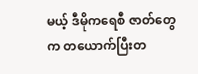မယ့် ဒီမိုကရေစီ ဇာတ်တွေက တယောက်ပြီးတ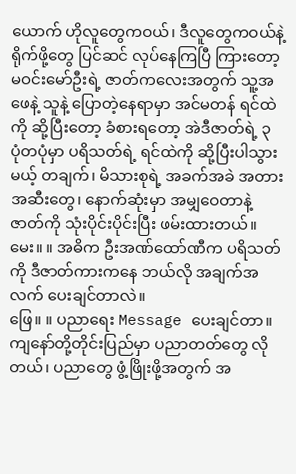ယောက် ဟိုလူတွေကဝယ်၊ ဒီလူတွေကဝယ်နဲ့ ရိုက်ဖို့တွေ ပြင်ဆင် လုပ်နေကြပြီ ကြားတော့ မဝင်းမော်ဦးရဲ့ ဇာတ်ကလေးအတွက် သူ့အဖေနဲ့ သူနဲ့ ပြောတဲ့နေရာမှာ အင်မတန် ရင်ထဲကို ဆို့ပြီးတော့ ခံစားရတော့ အဲဒီဇာတ်ရဲ့ ၃ ပုံတပုံမှာ ပရိသတ်ရဲ့ ရင်ထဲကို ဆို့ပြီးပါသွားမယ့် တချက်၊ မိသားစုရဲ့ အခက်အခဲ အတားအဆီးတွေ၊ နောက်ဆုံးမှာ အမျှဝေတာနဲ့ ဇာတ်ကို သုံးပိုင်းပိုင်းပြီး ဖမ်းထားတယ်။
မေး။ ။ အဓိက ဦးအဏ်ထော်ဏီက ပရိသတ်ကို ဒီဇာတ်ကားကနေ ဘယ်လို အချက်အလက် ပေးချင်တာလဲ။
ဖြေ။ ။ ပညာရေး Message ပေးချင်တာ။ ကျနော်တို့တိုင်းပြည်မှာ ပညာတတ်တွေ လိုတယ်၊ ပညာတွေ ဖွံ့ဖြိုးဖို့အတွက် အ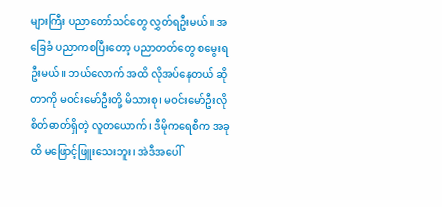များကြီး ပညာတော်သင်တွေ လွှတ်ရဦးမယ်။ အခြေခံ ပညာကစပြီးတော့ ပညာတတ်တွေ စမွေးရဦးမယ်။ ဘယ်လောက် အထိ လိုအပ်နေတယ် ဆိုတာကို မဝင်းမော်ဦးတို့ မိသားစု၊ မဝင်းမော်ဦးလို စိတ်ဓာတ်ရှိတဲ့ လူတယောက်၊ ဒီမိုကရေစီက အခုထိ မဖြောင့်ဖြူးသေးဘူး၊ အဲဒီအပေါ်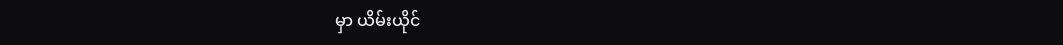မှာ ယိမ်းယိုင်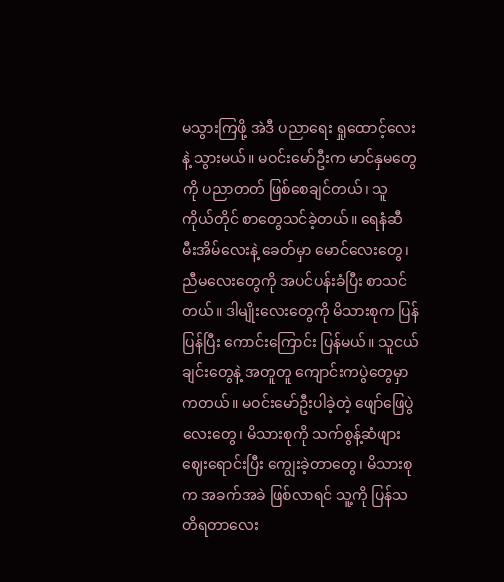မသွားကြဖို့ အဲဒီ ပညာရေး ရှုထောင့်လေးနဲ့ သွားမယ်။ မဝင်းမော်ဦးက မာင်နှမတွေကို ပညာတတ် ဖြစ်စေချင်တယ်၊ သူကိုယ်တိုင် စာတွေသင်ခဲ့တယ်။ ရေနံဆီ မီးအိမ်လေးနဲ့ ခေတ်မှာ မောင်လေးတွေ၊ ညီမလေးတွေကို အပင်ပန်းခံပြီး စာသင်တယ်။ ဒါမျိုးလေးတွေကို မိသားစုက ပြန်ပြန်ပြီး ကောင်းကြောင်း ပြန်မယ်။ သူငယ်ချင်းတွေနဲ့ အတူတူ ကျောင်းကပွဲတွေမှာ ကတယ်။ မဝင်းမော်ဦးပါခဲ့တဲ့ ဖျော်ဖြေပွဲလေးတွေ၊ မိသားစုကို သက်စွန့်ဆံဖျား ဈေးရောင်းပြီး ကျွေးခဲ့တာတွေ၊ မိသားစုက အခက်အခဲ ဖြစ်လာရင် သူ့ကို ပြန်သတိရတာလေး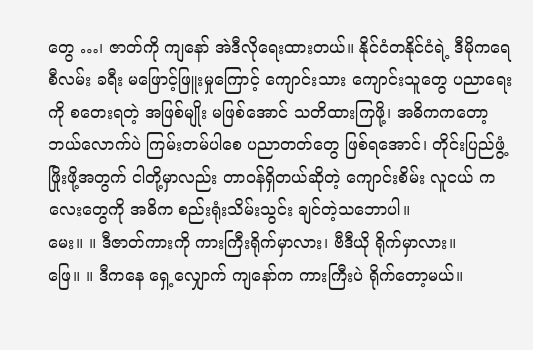တွေ …၊ ဇာတ်ကို ကျနော် အဲဒီလိုရေးထားတယ်။ နိုင်ငံတနိုင်ငံရဲ့ ဒီမိုကရေစီလမ်း ခရီး မဖြောင့်ဖြူးမှုကြောင့် ကျောင်းသား ကျောင်းသူတွေ ပညာရေးကို စတေးရတဲ့ အဖြစ်မျိုး မဖြစ်အောင် သတိထားကြဖို့၊ အဓိကကတော့ ဘယ်လောက်ပဲ ကြမ်းတမ်ပါစေ ပညာတတ်တွေ ဖြစ်ရအောင်၊ တိုင်းပြည်ဖွံ့ဖြိုးဖို့အတွက် ငါတို့မှာလည်း တာဝန်ရှိတယ်ဆိုတဲ့ ကျောင်းစိမ်း လူငယ် ကလေးတွေကို အဓိက စည်းရုံးသိမ်းသွင်း ချင်တဲ့သဘောပါ။
မေး။ ။ ဒီဇာတ်ကားကို ကားကြီးရိုက်မှာလား၊ ဗီဒီယို ရိုက်မှာလား။
ဖြေ။ ။ ဒီကနေ ရှေ့လျှောက် ကျနော်က ကားကြီးပဲ ရိုက်တော့မယ်။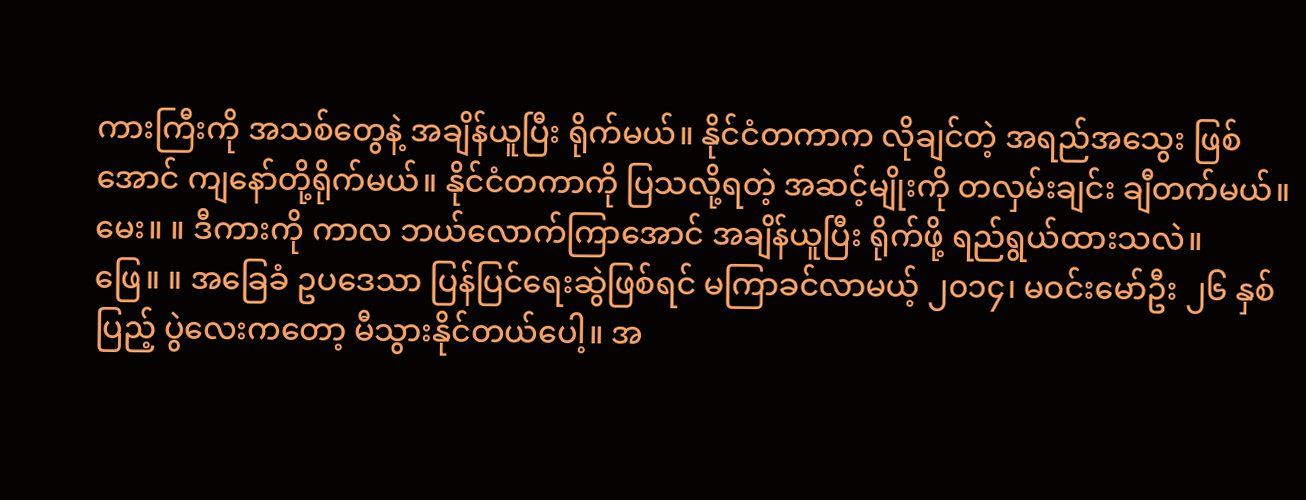ကားကြီးကို အသစ်တွေနဲ့ အချိန်ယူပြီး ရိုက်မယ်။ နိုင်ငံတကာက လိုချင်တဲ့ အရည်အသွေး ဖြစ်အောင် ကျနော်တို့ရိုက်မယ်။ နိုင်ငံတကာကို ပြသလို့ရတဲ့ အဆင့်မျိုးကို တလှမ်းချင်း ချီတက်မယ်။
မေး။ ။ ဒီကားကို ကာလ ဘယ်လောက်ကြာအောင် အချိန်ယူပြီး ရိုက်ဖို့ ရည်ရွယ်ထားသလဲ။
ဖြေ။ ။ အခြေခံ ဥပဒေသာ ပြန်ပြင်ရေးဆွဲဖြစ်ရင် မကြာခင်လာမယ့် ၂၀၁၄၊ မဝင်းမော်ဦး ၂၆ နှစ်ပြည့် ပွဲလေးကတော့ မီသွားနိုင်တယ်ပေါ့။ အ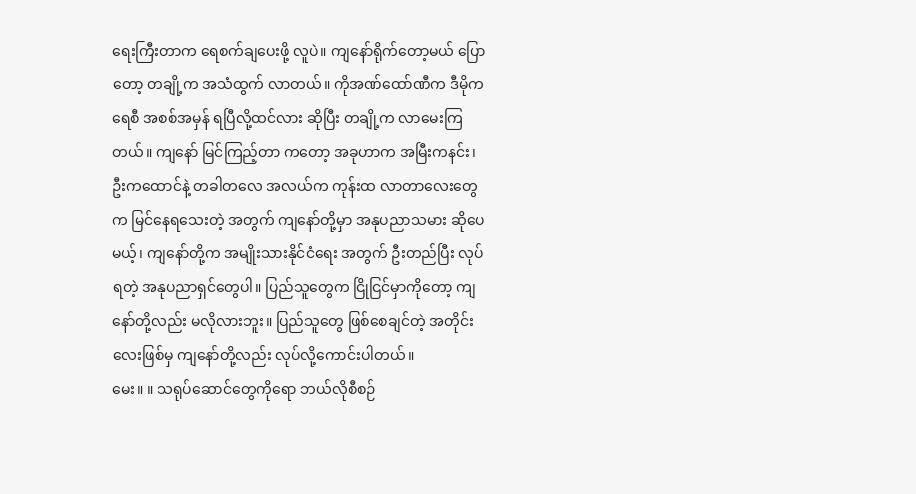ရေးကြီးတာက ရေစက်ချပေးဖို့ လူပဲ။ ကျနော်ရိုက်တော့မယ် ပြောတော့ တချို့က အသံထွက် လာတယ်။ ကိုအဏ်ထော်ဏီက ဒီမိုကရေစီ အစစ်အမှန် ရပြီလို့ထင်လား ဆိုပြီး တချို့က လာမေးကြတယ်။ ကျနော် မြင်ကြည့်တာ ကတော့ အခုဟာက အမြီးကနင်း၊ ဦးကထောင်နဲ့ တခါတလေ အလယ်က ကုန်းထ လာတာလေးတွေက မြင်နေရသေးတဲ့ အတွက် ကျနော်တို့မှာ အနုပညာသမား ဆိုပေမယ့်၊ ကျနော်တို့က အမျိုးသားနိုင်ငံရေး အတွက် ဦးတည်ပြီး လုပ်ရတဲ့ အနုပညာရှင်တွေပါ။ ပြည်သူတွေက ငြိုငြင်မှာကိုတော့ ကျနော်တို့လည်း မလိုလားဘူး။ ပြည်သူတွေ ဖြစ်စေချင်တဲ့ အတိုင်းလေးဖြစ်မှ ကျနော်တို့လည်း လုပ်လို့ကောင်းပါတယ်။
မေး။ ။ သရုပ်ဆောင်တွေကိုရော ဘယ်လိုစီစဉ်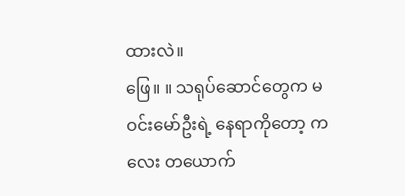ထားလဲ။
ဖြေ။ ။ သရုပ်ဆောင်တွေက မဝင်းမော်ဦးရဲ့ နေရာကိုတော့ ကလေး တယောက်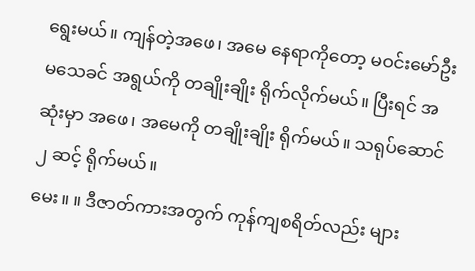ရွေးမယ်။ ကျန်တဲ့အဖေ၊ အမေ နေရာကိုတော့ မဝင်းမော်ဦးမသေခင် အရွယ်ကို တချိုးချိုး ရိုက်လိုက်မယ်။ ပြီးရင် အဆုံးမှာ အဖေ၊ အမေကို တချိုးချိုး ရိုက်မယ်။ သရုပ်ဆောင် ၂ ဆင့် ရိုက်မယ်။
မေး။ ။ ဒီဇာတ်ကားအတွက် ကုန်ကျစရိတ်လည်း များ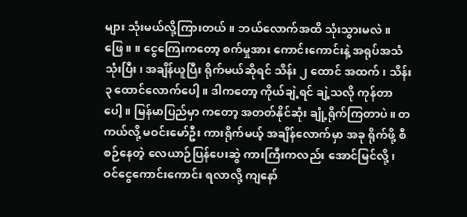များ သုံးမယ်လို့ကြားတယ်။ ဘယ်လောက်အထိ သုံးသွားမလဲ။
ဖြေ။ ။ ငွေကြေးကတော့ စက်မှုအား ကောင်းကောင်းနဲ့ အရုပ်အသံ သုံးပြီး၊ အချိန်ယူပြီး ရိုက်မယ်ဆိုရင် သိန်း ၂ ထောင် အထက်၊ သိန်း ၃ ထောင်လောက်ပေါ့။ ဒါကတော့ ကိုယ်ချဲ့ရင် ချဲ့သလို ကုန်တာပေါ့။ မြန်မာပြည်မှာ ကတော့ အတတ်နိုင်ဆုံး ချုံ့ရိုက်ကြတာပဲ။ တကယ်လို့ မဝင်းမော်ဦး ကားရိုက်မယ့် အချိန်လောက်မှာ အခု ရိုက်ဖို့ စီစဉ်နေတဲ့ လေယာဉ်ပြန်ပေးဆွဲ ကားကြီးကလည်း အောင်မြင်လို့၊ ဝင်ငွေကောင်းကောင်း ရလာလို့ ကျနော်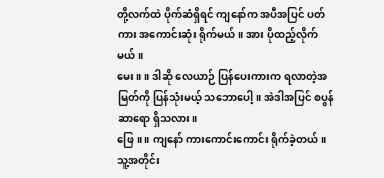တို့လက်ထဲ ပိုက်ဆံရှိရင် ကျနော်က အပီအပြင် ပတ်ကား အကောင်းဆုံး ရိုက်မယ်။ အား ပိုထည့်လိုက်မယ်။
မေး။ ။ ဒါဆို လေယာဉ် ပြန်ပေးကားက ရလာတဲ့အမြတ်ကို ပြန်သုံးမယ့် သဘောပေါ့။ အဲဒါအပြင် စပွန်ဆာရော ရှိသလား။
ဖြေ။ ။ ကျနော် ကားကောင်းကောင်း ရိုက်ခဲ့တယ်။ သူ့အတိုင်း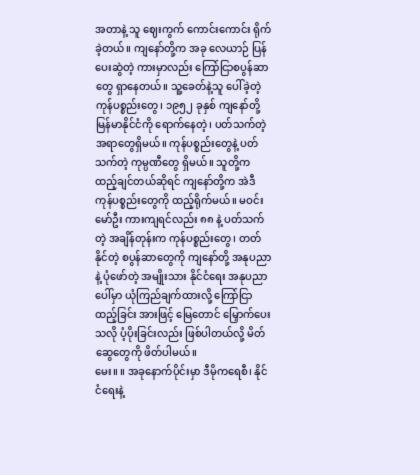အတာနဲ့ သူ ဈေးကွက် ကောင်းကောင်း ရိုက်ခဲ့တယ်။ ကျနော်တို့က အခု လေယာဉ် ပြန်ပေးဆွဲတဲ့ ကားမှာလည်း ကြော်ငြာစပွန်ဆာတွေ ရှာနေတယ်။ သူ့ခေတ်နဲ့သူ ပေါ်ခဲ့တဲ့ ကုန်ပစ္စည်းတွေ၊ ၁၉၅၂ ခုနှစ် ကျနော်တို့ မြန်မာနိုင်ငံကို ရောက်နေတဲ့၊ ပတ်သက်တဲ့ အရာတွေရှိမယ်။ ကုန်ပစ္စည်းတွေနဲ့ ပတ်သက်တဲ့ ကုမ္ပဏီတွေ ရှိမယ်။ သူတို့က ထည့်ချင်တယ်ဆိုရင် ကျနော်တို့က အဲဒီ ကုန်ပစ္စည်းတွေကို ထည့်ရိုက်မယ်။ မဝင်းမော်ဦး ကားကျရင်လည်း ၈၈ နဲ့ ပတ်သက်တဲ့ အချိန်တုန်းက ကုန်ပစ္စည်းတွေ၊ တတ်နိုင်တဲ့ စပွန်ဆာတွေကို ကျနော်တို့ အနုပညာနဲ့ ပုံဖော်တဲ့ အမျိုးသား နိုင်ငံရေး အနုပညာပေါ်မှာ ယုံကြည်ချက်ထားလို့ ကြော်ငြာထည့်ခြင်း အားဖြင့် မြေတောင် မြှောက်ပေးသလို ပံ့ပိုးခြင်းလည်း ဖြစ်ပါတယ်လို့ မိတ်ဆွေတွေကို ဖိတ်ပါမယ်။
မေး။ ။ အခုနောက်ပိုင်းမှာ ဒီမိုကရေစီ၊ နိုင်ငံရေးနဲ့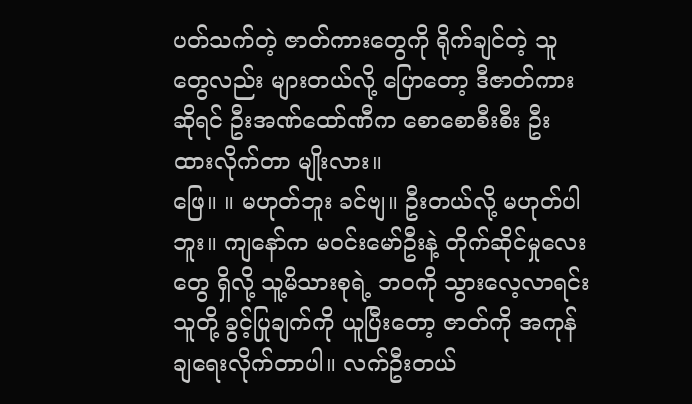ပတ်သက်တဲ့ ဇာတ်ကားတွေကို ရိုက်ချင်တဲ့ သူတွေလည်း များတယ်လို့ ပြောတော့ ဒီဇာတ်ကားဆိုရင် ဦးအဏ်ထော်ဏီက စောစောစီးစီး ဦးထားလိုက်တာ မျိုးလား။
ဖြေ။ ။ မဟုတ်ဘူး ခင်ဗျ။ ဦးတယ်လို့ မဟုတ်ပါဘူး။ ကျနော်က မဝင်းမော်ဦးနဲ့ တိုက်ဆိုင်မှုလေးတွေ ရှိလို့ သူ့မိသားစုရဲ့ ဘဝကို သွားလေ့လာရင်း သူတို့ ခွင့်ပြုချက်ကို ယူပြီးတော့ ဇာတ်ကို အကုန် ချရေးလိုက်တာပါ။ လက်ဦးတယ်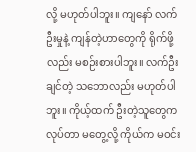လို့ မဟုတ်ပါဘူး။ ကျနော် လက်ဦးမှုနဲ့ ကျန်တဲ့ဟာတွေကို ရိုက်ဖို့လည်း မစဉ်းစားပါဘူး။ လက်ဦးချင်တဲ့ သဘောလည်း မဟုတ်ပါဘူး။ ကိုယ့်ထက် ဦးတဲ့သူတွေက လုပ်တာ မတွေ့လို့ ကိုယ်က မဝင်း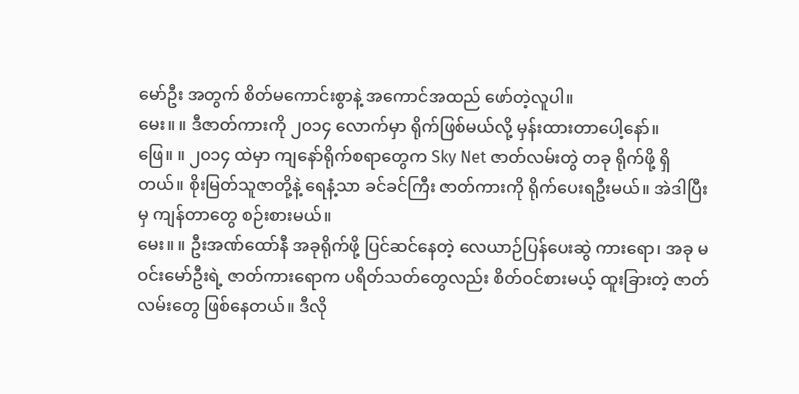မော်ဦး အတွက် စိတ်မကောင်းစွာနဲ့ အကောင်အထည် ဖော်တဲ့လူပါ။
မေး။ ။ ဒီဇာတ်ကားကို ၂၀၁၄ လောက်မှာ ရိုက်ဖြစ်မယ်လို့ မှန်းထားတာပေါ့နော်။
ဖြေ။ ။ ၂၀၁၄ ထဲမှာ ကျနော်ရိုက်စရာတွေက Sky Net ဇာတ်လမ်းတွဲ တခု ရိုက်ဖို့ ရှိတယ်။ စိုးမြတ်သူဇာတို့နဲ့ ရေနံ့သာ ခင်ခင်ကြီး ဇာတ်ကားကို ရိုက်ပေးရဦးမယ်။ အဲဒါပြီးမှ ကျန်တာတွေ စဉ်းစားမယ်။
မေး။ ။ ဦးအဏ်ထော်နီ အခုရိုက်ဖို့ ပြင်ဆင်နေတဲ့ လေယာဉ်ပြန်ပေးဆွဲ ကားရော၊ အခု မဝင်းမော်ဦးရဲ့ ဇာတ်ကားရောက ပရိတ်သတ်တွေလည်း စိတ်ဝင်စားမယ့် ထူးခြားတဲ့ ဇာတ်လမ်းတွေ ဖြစ်နေတယ်။ ဒီလို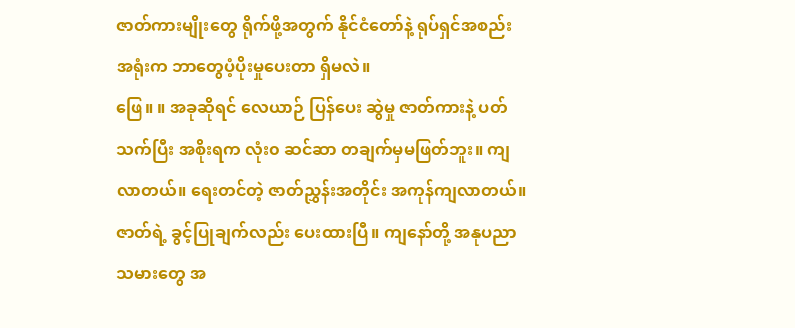ဇာတ်ကားမျိုးတွေ ရိုက်ဖို့အတွက် နိုင်ငံတော်နဲ့ ရုပ်ရှင်အစည်းအရုံးက ဘာတွေပံ့ပိုးမှုပေးတာ ရှိမလဲ။
ဖြေ။ ။ အခုဆိုရင် လေယာဉ် ပြန်ပေး ဆွဲမှု ဇာတ်ကားနဲ့ ပတ်သက်ပြီး အစိုးရက လုံး၀ ဆင်ဆာ တချက်မှမဖြတ်ဘူး။ ကျလာတယ်။ ရေးတင်တဲ့ ဇာတ်ညွှန်းအတိုင်း အကုန်ကျလာတယ်။ ဇာတ်ရဲ့ ခွင့်ပြုချက်လည်း ပေးထားပြီ။ ကျနော်တို့ အနုပညာသမားတွေ အ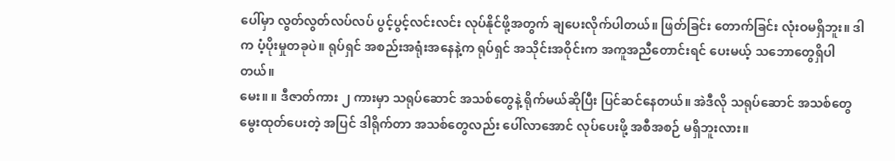ပေါ်မှာ လွတ်လွတ်လပ်လပ် ပွင့်ပွင့်လင်းလင်း လုပ်နိုင်ဖို့အတွက် ချပေးလိုက်ပါတယ်။ ဖြတ်ခြင်း တောက်ခြင်း လုံးဝမရှိဘူး။ ဒါက ပံ့ပိုးမှုတခုပဲ။ ရုပ်ရှင် အစည်းအရုံးအနေနဲ့က ရုပ်ရှင် အသိုင်းအဝိုင်းက အကူအညီတောင်းရင် ပေးမယ့် သဘောတွေရှိပါတယ်။
မေး။ ။ ဒီဇာတ်ကား ၂ ကားမှာ သရုပ်ဆောင် အသစ်တွေနဲ့ ရိုက်မယ်ဆိုပြီး ပြင်ဆင်နေတယ်။ အဲဒီလို သရုပ်ဆောင် အသစ်တွေ မွေးထုတ်ပေးတဲ့ အပြင် ဒါရိုက်တာ အသစ်တွေလည်း ပေါ်လာအောင် လုပ်ပေးဖို့ အစီအစဉ် မရှိဘူးလား။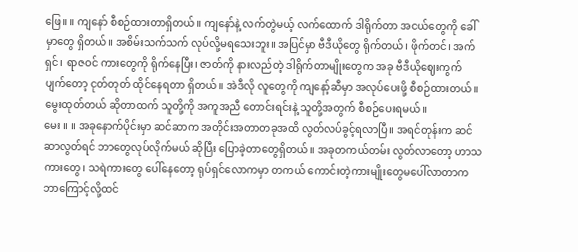ဖြေ။ ။ ကျနော် စီစဉ်ထားတာရှိတယ်။ ကျနော်နဲ့ လက်တွဲမယ့် လက်ထောက် ဒါရိုက်တာ အငယ်တွေကို ခေါ်မှာတွေ ရှိတယ်။ အစိမ်းသက်သက် လုပ်လို့မရသေးဘူး။ အပြင်မှာ ဗီဒီယိုတွေ ရိုက်တယ်၊ ဖိုက်တင်၊ အက်ရှင်၊ ရာဇဝင် ကားတွေကို ရိုက်နေပြီး၊ ဇာတ်ကို နားလည်တဲ့ ဒါရိုက်တာမျိုးတွေက အခု ဗီဒီယိုဈေးကွက် ပျက်တော့ ငုတ်တုတ် ထိုင်နေရတာ ရှိတယ်။ အဲဒီလို လူတွေကို ကျနော့်ဆီမှာ အလုပ်ပေးဖို့ စီစဉ်ထားတယ်။ မွေးထုတ်တယ် ဆိုတာထက် သူတို့ကို အကူအညီ တောင်းရင်းနဲ့ သူတို့အတွက် စီစဉ်ပေးရမယ်။
မေး ။ ။ အခုနောက်ပိုင်းမှာ ဆင်ဆာက အတိုင်းအတာတခုအထိ လွတ်လပ်ခွင့်ရလာပြီ။ အရင်တုန်းက ဆင်ဆာလွတ်ရင် ဘာတွေလုပ်လိုက်မယ် ဆိုပြီး ပြောခဲ့တာတွေရှိတယ်။ အခုတကယ်တမ်း လွတ်လာတော့ ဟာသကားတွေ၊ သရဲကားတွေ ပေါ်နေတော့ ရုပ်ရှင်လောကမှာ တကယ် ကောင်းတဲ့ကားမျိုးတွေမပေါ်လာတာက ဘာကြောင့်လို့ထင်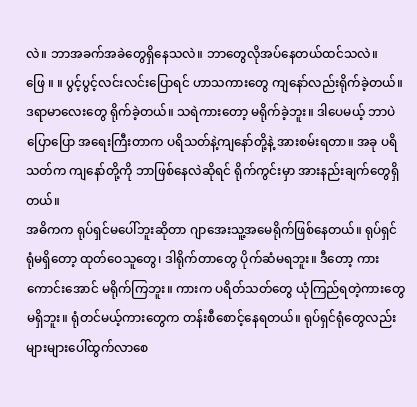လဲ။ ဘာအခက်အခဲတွေရှိနေသလဲ။ ဘာတွေလိုအပ်နေတယ်ထင်သလဲ။
ဖြေ ။ ။ ပွင့်ပွင့်လင်းလင်းပြောရင် ဟာသကားတွေ ကျနော်လည်းရိုက်ခဲ့တယ်။ ဒရာမာလေးတွေ ရိုက်ခဲ့တယ်။ သရဲကားတော့ မရိုက်ခဲ့ဘူး။ ဒါပေမယ့် ဘာပဲပြောပြော အရေးကြီးတာက ပရိသတ်နဲ့ကျနော်တို့နဲ့ အားစမ်းရတာ။ အခု ပရိသတ်က ကျနော်တို့ကို ဘာဖြစ်နေလဲဆိုရင် ရိုက်ကွင်းမှာ အားနည်းချက်တွေရှိတယ်။
အဓိကက ရုပ်ရှင်မပေါ်ဘူးဆိုတာ ဂျာအေးသူ့အမေရိုက်ဖြစ်နေတယ်။ ရုပ်ရှင်ရုံမရှိတော့ ထုတ်ဝေသူတွေ၊ ဒါရိုက်တာတွေ ပိုက်ဆံမရဘူး။ ဒီတော့ ကားကောင်းအောင် မရိုက်ကြဘူး။ ကားက ပရိတ်သတ်တွေ ယုံကြည်ရတဲ့ကားတွေ မရှိဘူး။ ရုံတင်မယ့်ကားတွေက တန်းစီစောင့်နေရတယ်။ ရုပ်ရှင်ရုံတွေလည်း များများပေါ်ထွက်လာစေ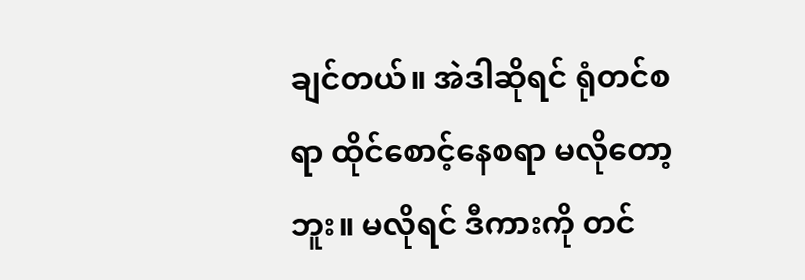ချင်တယ်။ အဲဒါဆိုရင် ရုံတင်စရာ ထိုင်စောင့်နေစရာ မလိုတော့ဘူး။ မလိုရင် ဒီကားကို တင်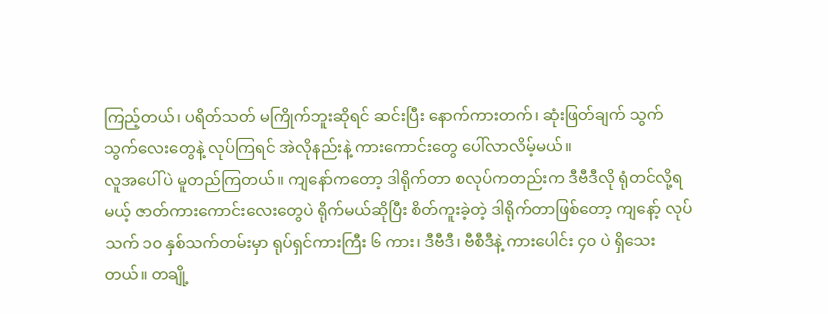ကြည့်တယ်၊ ပရိတ်သတ် မကြိုက်ဘူးဆိုရင် ဆင်းပြီး နောက်ကားတက်၊ ဆုံးဖြတ်ချက် သွက်သွက်လေးတွေနဲ့ လုပ်ကြရင် အဲလိုနည်းနဲ့ ကားကောင်းတွေ ပေါ်လာလိမ့်မယ်။
လူအပေါ်ပဲ မူတည်ကြတယ်။ ကျနော်ကတော့ ဒါရိုက်တာ စလုပ်ကတည်းက ဒီဗီဒီလို ရုံတင်လို့ရမယ့် ဇာတ်ကားကောင်းလေးတွေပဲ ရိုက်မယ်ဆိုပြီး စိတ်ကူးခဲ့တဲ့ ဒါရိုက်တာဖြစ်တော့ ကျနော့် လုပ်သက် ၁၀ နှစ်သက်တမ်းမှာ ရုပ်ရှင်ကားကြီး ၆ ကား၊ ဒီဗီဒီ၊ ဗီစီဒီနဲ့ ကားပေါင်း ၄၀ ပဲ ရှိသေးတယ်။ တချို့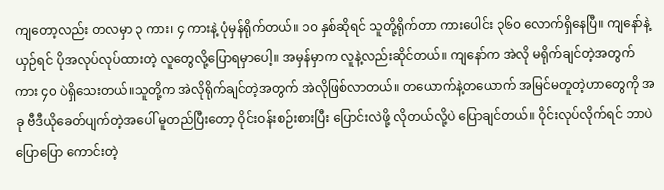ကျတော့လည်း တလမှာ ၃ ကား၊ ၄ ကားနဲ့ ပုံမှန်ရိုက်တယ်။ ၁၀ နှစ်ဆိုရင် သူတို့ရိုက်တာ ကားပေါင်း ၃၆၀ လောက်ရှိနေပြီ။ ကျနော်နဲ့ ယှဉ်ရင် ပိုအလုပ်လုပ်ထားတဲ့ လူတွေလို့ပြောရမှာပေါ့။ အမှန်မှာက လူနဲ့လည်းဆိုင်တယ်။ ကျနော်က အဲလို မရိုက်ချင်တဲ့အတွက် ကား ၄၀ ပဲရှိသေးတယ်။သူတို့က အဲလိုရိုက်ချင်တဲ့အတွက် အဲလိုဖြစ်လာတယ်။ တယောက်နဲ့တယောက် အမြင်မတူတဲ့ဟာတွေကို အခု ဗီဒီယိုခေတ်ပျက်တဲ့အပေါ် မူတည်ပြီးတော့ ဝိုင်းဝန်းစဉ်းစားပြီး ပြောင်းလဲဖို့ လိုတယ်လို့ပဲ ပြောချင်တယ်။ ဝိုင်းလုပ်လိုက်ရင် ဘာပဲပြောပြော ကောင်းတဲ့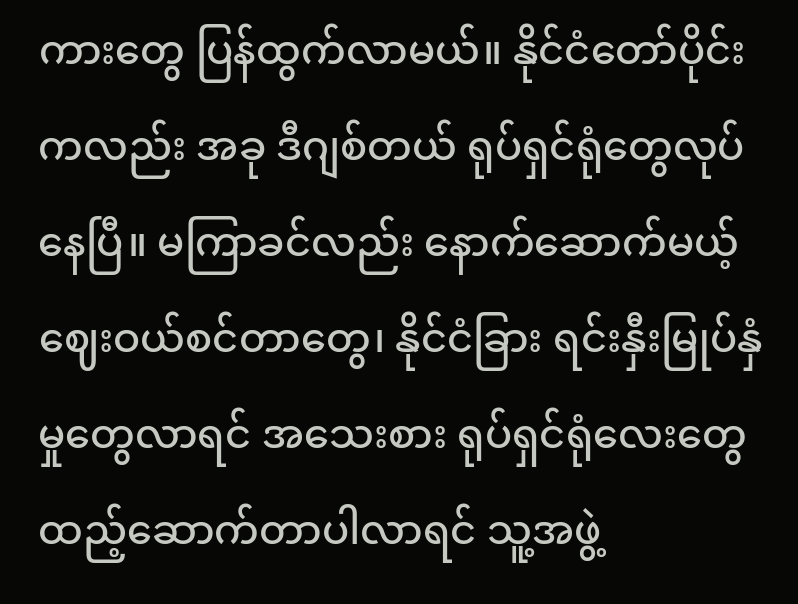ကားတွေ ပြန်ထွက်လာမယ်။ နိုင်ငံတော်ပိုင်းကလည်း အခု ဒီဂျစ်တယ် ရုပ်ရှင်ရုံတွေလုပ်နေပြီ။ မကြာခင်လည်း နောက်ဆောက်မယ့် ဈေးဝယ်စင်တာတွေ၊ နိုင်ငံခြား ရင်းနှီးမြုပ်နှံမှုတွေလာရင် အသေးစား ရုပ်ရှင်ရုံလေးတွေ ထည့်ဆောက်တာပါလာရင် သူ့အဖွဲ့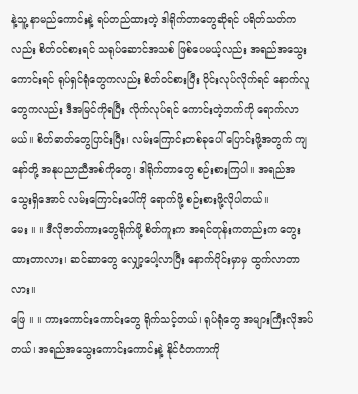နဲ့သူ့ နာမည်ကောင်းနဲ့ ရပ်တည်ထားတဲ့ ဒါရိုက်တာတွေဆိုရင် ပရိတ်သတ်ကလည်း စိတ်ဝင်စားရင် သရုပ်ဆောင်အသစ် ဖြစ်ပေမယ့်လည်း အရည်အသွေးကောင်းရင် ရုပ်ရှင်ရုံတွေကလည်း စိတ်ဝင်စားပြီး ဝိုင်းလုပ်လိုက်ရင် နောက်လူတွေကလည်း ဒီအမြင်ကိုရပြီး လိုက်လုပ်ရင် ကောင်းတဲ့ဘက်ကို ရောက်လာမယ်။ စိတ်ဓာတ်တွေပြာင်းပြီး၊ လမ်းကြောင်းတစ်ခုပေါ် ပြောင်းဖို့အတွက် ကျနော်တို့ အနုပညာညီအစ်ကိုတွေ၊ ဒါရိုက်တာတွေ စဉ်းစားကြပါ။ အရည်အသွေးရှိအောင် လမ်းကြောင်းပေါ်ကို ရောက်ဖို့ စဉ်းစားဖို့လိုပါတယ်။
မေး ။ ။ ဒီလိုဇာတ်ကားတွေရိုက်ဖို့ စိတ်ကူးက အရင်တုန်းကတည်းက တွေးထားတာလား၊ ဆင်ဆာတွေ လျှော့ပေါ့လာပြီး နောက်ပိုင်းမှာမှ ထွက်လာတာလား။
ဖြေ ။ ။ ကားကောင်းကောင်းတွေ ရိုက်သင့်တယ်၊ ရုပ်ရုံတွေ အများကြီးလိုအပ်တယ်၊ အရည်အသွေးကောင်းကောင်းနဲ့ နိုင်ငံတကာကို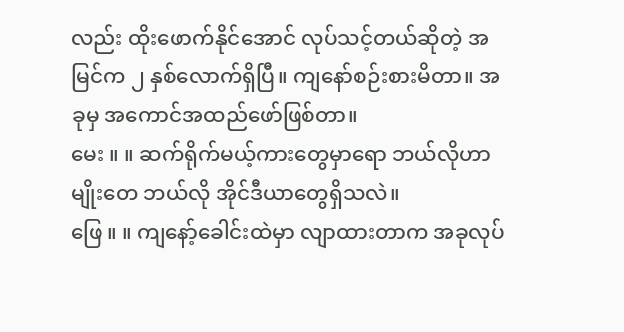လည်း ထိုးဖောက်နိုင်အောင် လုပ်သင့်တယ်ဆိုတဲ့ အမြင်က ၂ နှစ်လောက်ရှိပြီ။ ကျနော်စဉ်းစားမိတာ။ အခုမှ အကောင်အထည်ဖော်ဖြစ်တာ။
မေး ။ ။ ဆက်ရိုက်မယ့်ကားတွေမှာရော ဘယ်လိုဟာမျိုးတေ ဘယ်လို အိုင်ဒီယာတွေရှိသလဲ။
ဖြေ ။ ။ ကျနော့်ခေါင်းထဲမှာ လျာထားတာက အခုလုပ်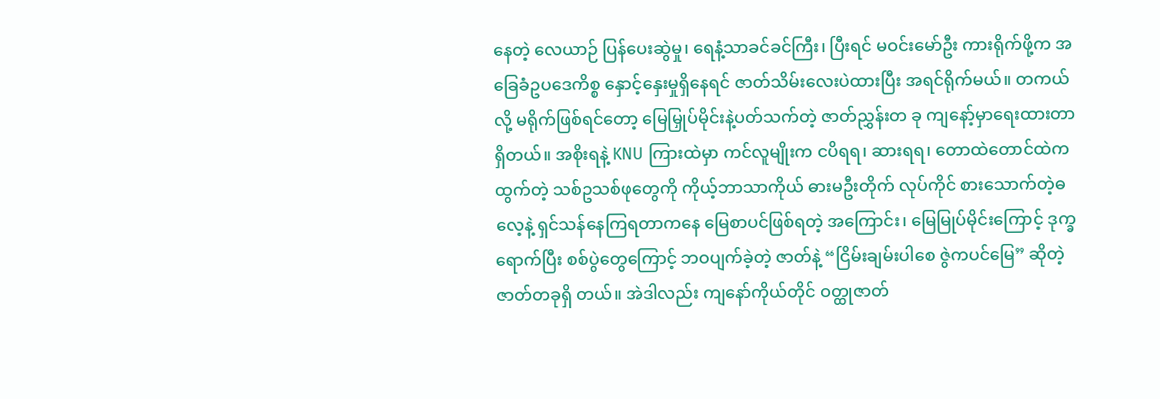နေတဲ့ လေယာဉ် ပြန်ပေးဆွဲမှု၊ ရေနံ့သာခင်ခင်ကြီး၊ ပြီးရင် မဝင်းမော်ဦး ကားရိုက်ဖို့က အခြေခံဥပဒေကိစ္စ နှောင့်နှေးမှုရှိနေရင် ဇာတ်သိမ်းလေးပဲထားပြီး အရင်ရိုက်မယ်။ တကယ်လို့ မရိုက်ဖြစ်ရင်တော့ မြေမြှုပ်မိုင်းနဲ့ပတ်သက်တဲ့ ဇာတ်ညွှန်းတ ခု ကျနော့်မှာရေးထားတာရှိတယ်။ အစိုးရနဲ့ KNU ကြားထဲမှာ ကင်လူမျိုးက ငပိရရ၊ ဆားရရ၊ တောထဲတောင်ထဲက ထွက်တဲ့ သစ်ဥသစ်ဖုတွေကို ကိုယ့်ဘာသာကိုယ် ဓားမဦးတိုက် လုပ်ကိုင် စားသောက်တဲ့ဓလေ့နဲ့ ရှင်သန်နေကြရတာကနေ မြေစာပင်ဖြစ်ရတဲ့ အကြောင်း၊ မြေမြုပ်မိုင်းကြောင့် ဒုက္ခရောက်ပြီး စစ်ပွဲတွေကြောင့် ဘဝပျက်ခဲ့တဲ့ ဇာတ်နဲ့ “ငြိမ်းချမ်းပါစေ ဇွဲကပင်မြေ” ဆိုတဲ့ ဇာတ်တခုရှိ တယ်။ အဲဒါလည်း ကျနော်ကိုယ်တိုင် ဝတ္ထုဇာတ်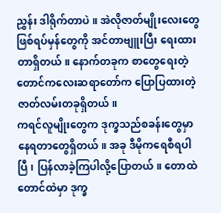ညွှန်း ဒါရိုက်တာပဲ။ အဲလိုဇာတ်မျိုးလေးတွေ ဖြစ်ရပ်မှန်တွေကို အင်တာဗျူးပြီး ရေးထားတာရှိတယ်။ နောက်တခုက စာတွေရေးတဲ့ တောင်ကလေးဆရာတော်က ပြောပြထားတဲ့ ဇာတ်လမ်းတခုရှိတယ်။
ကရင်လူမျိုးတွေက ဒုက္ခသည်စခန်းတွေမှာ နေရတာတွေရှိတယ်။ အခု ဒီမိုကရေစီရပါပြီ၊ ပြန်လာခဲ့ကြပါလို့ပြောတယ်။ တောထဲတောင်ထဲမှာ ဒုက္ခ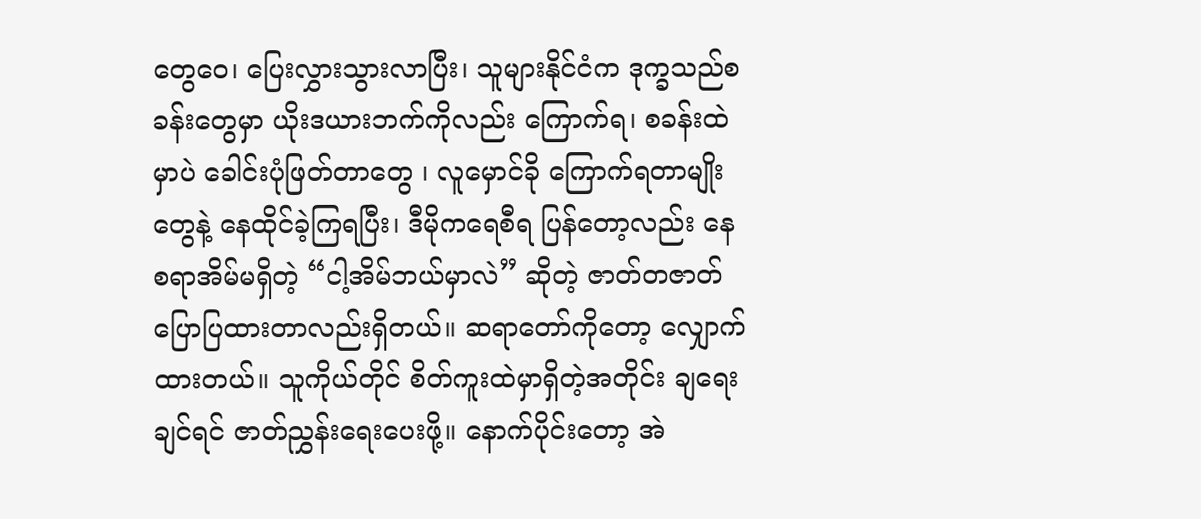တွေဝေ၊ ပြေးလွှားသွားလာပြီး၊ သူများနိုင်ငံက ဒုက္ခသည်စခန်းတွေမှာ ယိုးဒယားဘက်ကိုလည်း ကြောက်ရ၊ စခန်းထဲမှာပဲ ခေါင်းပုံဖြတ်တာတွေ ၊ လူမှောင်ခို ကြောက်ရတာမျိုးတွေနဲ့ နေထိုင်ခဲ့ကြရပြီး၊ ဒီမိုကရေစီရ ပြန်တော့လည်း နေစရာအိမ်မရှိတဲ့ “ငါ့အိမ်ဘယ်မှာလဲ” ဆိုတဲ့ ဇာတ်တဇာတ် ပြောပြထားတာလည်းရှိတယ်။ ဆရာတော်ကိုတော့ လျှောက်ထားတယ်။ သူကိုယ်တိုင် စိတ်ကူးထဲမှာရှိတဲ့အတိုင်း ချရေးချင်ရင် ဇာတ်ညွှန်းရေးပေးဖို့။ နောက်ပိုင်းတော့ အဲ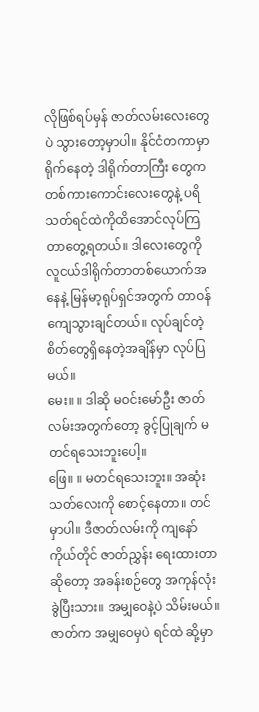လိုဖြစ်ရပ်မှန် ဇာတ်လမ်းလေးတွေပဲ သွားတော့မှာပါ။ နိုင်ငံတကာမှာရိုက်နေတဲ့ ဒါရိုက်တာကြီး တွေက တစ်ကားကောင်းလေးတွေနဲ့ ပရိသတ်ရင်ထဲကိုထိအောင်လုပ်ကြတာတွေ့ရတယ်။ ဒါလေးတွေကို လူငယ်ဒါရိုက်တာတစ်ယောက်အ နေနဲ့ မြန်မာ့ရုပ်ရှင်အတွက် တာဝန်ကျေသွားချင်တယ်။ လုပ်ချင်တဲ့စိတ်တွေရှိနေတဲ့အချိန်မှာ လုပ်ပြမယ်။
မေး။ ။ ဒါဆို မဝင်းမော်ဦး ဇာတ်လမ်းအတွက်တော့ ခွင့်ပြုချက် မတင်ရသေးဘူးပေါ့။
ဖြေ။ ။ မတင်ရသေးဘူး။ အဆုံးသတ်လေးကို စောင့်နေတာ။ တင်မှာပါ။ ဒီဇာတ်လမ်းကို ကျနော်ကိုယ်တိုင် ဇာတ်ညွှန်း ရေးထားတာဆိုတော့ အခန်းစဉ်တွေ အကုန်လုံး ခွဲပြီးသား။ အမျှဝေနဲ့ပဲ သိမ်းမယ်။ ဇာတ်က အမျှဝေမှပဲ ရင်ထဲ ဆို့မှာ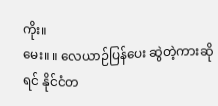ကိုး။
မေး။ ။ လေယာဉ်ပြန်ပေး ဆွဲတဲ့ကားဆိုရင် နိုင်ငံတ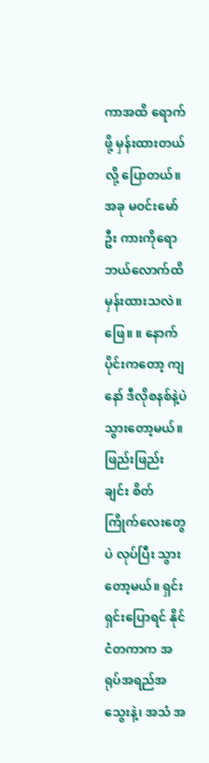ကာအထိ ရောက်ဖို့ မှန်းထားတယ်လို့ ပြောတယ်။ အခု မဝင်းမော်ဦး ကားကိုရော ဘယ်လောက်ထိ မှန်းထားသလဲ။
ဖြေ။ ။ နောက်ပိုင်းကတော့ ကျနော် ဒီလိုစနစ်နဲ့ပဲ သွားတော့မယ်။ ဖြည်းဖြည်းချင်း စိတ်ကြိုက်လေးတွေပဲ လုပ်ပြီး သွားတော့မယ်။ ရှင်းရှင်းပြောရင် နိုင်ငံတကာက အရုပ်အရည်အသွေးနဲ့၊ အသံ အ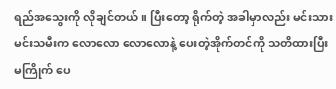ရည်အသွေးကို လိုချင်တယ်။ ပြီးတော့ ရိုက်တဲ့ အခါမှာလည်း မင်းသားမင်းသမီးက လောလော လောလောနဲ့ ပေးတဲ့အိုက်တင်ကို သတိထားပြီး မကြိုက် ပေ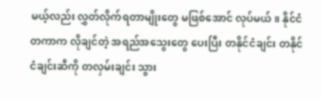မယ့်လည်း လွှတ်လိုက်ရတာမျိုးတွေ မဖြစ်အောင် လုပ်မယ်။ နိုင်ငံတကာက လိုချင်တဲ့ အရည်အသွေးတွေ ပေးပြီး တနိုင်ငံချင်း တနိုင်ငံချင်းဆီကို တလှမ်းချင်း သွား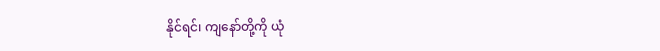နိုင်ရင်၊ ကျနော်တို့ကို ယုံ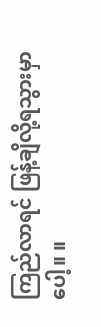ကြည်လာရင် ဖြန့်ချိလို့ရသွားမှာပေါ့။ ။